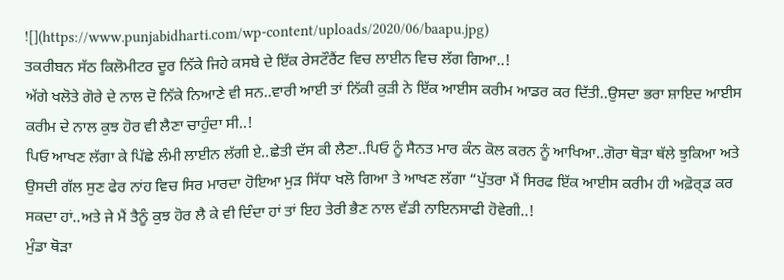![](https://www.punjabidharti.com/wp-content/uploads/2020/06/baapu.jpg)
ਤਕਰੀਬਨ ਸੱਠ ਕਿਲੋਮੀਟਰ ਦੂਰ ਨਿੱਕੇ ਜਿਹੇ ਕਸਬੇ ਦੇ ਇੱਕ ਰੇਸਟੌਰੈਂਟ ਵਿਚ ਲਾਈਨ ਵਿਚ ਲੱਗ ਗਿਆ..!
ਅੱਗੇ ਖਲੋਤੇ ਗੋਰੇ ਦੇ ਨਾਲ ਦੋ ਨਿੱਕੇ ਨਿਆਣੇ ਵੀ ਸਨ..ਵਾਰੀ ਆਈ ਤਾਂ ਨਿੱਕੀ ਕੁੜੀ ਨੇ ਇੱਕ ਆਈਸ ਕਰੀਮ ਆਡਰ ਕਰ ਦਿੱਤੀ..ਉਸਦਾ ਭਰਾ ਸ਼ਾਇਦ ਆਈਸ ਕਰੀਮ ਦੇ ਨਾਲ ਕੁਝ ਹੋਰ ਵੀ ਲੈਣਾ ਚਾਹੁੰਦਾ ਸੀ..!
ਪਿਓ ਆਖਣ ਲੱਗਾ ਕੇ ਪਿੱਛੇ ਲੰਮੀ ਲਾਈਨ ਲੱਗੀ ਏ..ਛੇਤੀ ਦੱਸ ਕੀ ਲੈਣਾ..ਪਿਓ ਨੂੰ ਸੈਨਤ ਮਾਰ ਕੰਨ ਕੋਲ ਕਰਨ ਨੂੰ ਆਖਿਆ..ਗੋਰਾ ਥੋੜਾ ਥੱਲੇ ਝੁਕਿਆ ਅਤੇ ਉਸਦੀ ਗੱਲ ਸੁਣ ਫੇਰ ਨਾਂਹ ਵਿਚ ਸਿਰ ਮਾਰਦਾ ਹੋਇਆ ਮੁੜ ਸਿੱਧਾ ਖਲੋ ਗਿਆ ਤੇ ਆਖਣ ਲੱਗਾ “ਪੁੱਤਰਾ ਮੈਂ ਸਿਰਫ ਇੱਕ ਆਈਸ ਕਰੀਮ ਹੀ ਅਫ਼ੋਰ੍ਡ ਕਰ ਸਕਦਾ ਹਾਂ..ਅਤੇ ਜੇ ਮੈਂ ਤੈਨੂੰ ਕੁਝ ਹੋਰ ਲੈ ਕੇ ਵੀ ਦਿੰਦਾ ਹਾਂ ਤਾਂ ਇਹ ਤੇਰੀ ਭੈਣ ਨਾਲ ਵੱਡੀ ਨਾਇਨਸਾਫੀ ਹੋਵੇਗੀ..!
ਮੁੰਡਾ ਥੋੜਾ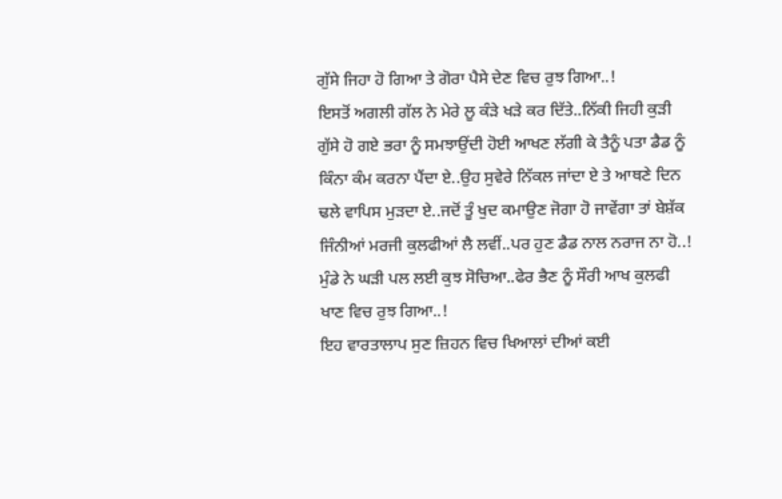ਗੁੱਸੇ ਜਿਹਾ ਹੋ ਗਿਆ ਤੇ ਗੋਰਾ ਪੈਸੇ ਦੇਣ ਵਿਚ ਰੁਝ ਗਿਆ..!
ਇਸਤੋਂ ਅਗਲੀ ਗੱਲ ਨੇ ਮੇਰੇ ਲੂ ਕੰੜੇ ਖੜੇ ਕਰ ਦਿੱਤੇ..ਨਿੱਕੀ ਜਿਹੀ ਕੁੜੀ ਗੁੱਸੇ ਹੋ ਗਏ ਭਰਾ ਨੂੰ ਸਮਝਾਉਂਦੀ ਹੋਈ ਆਖਣ ਲੱਗੀ ਕੇ ਤੈਨੂੰ ਪਤਾ ਡੈਡ ਨੂੰ ਕਿੰਨਾ ਕੰਮ ਕਰਨਾ ਪੈਂਦਾ ਏ..ਉਹ ਸੁਵੇਰੇ ਨਿੱਕਲ ਜਾਂਦਾ ਏ ਤੇ ਆਥਣੇ ਦਿਨ ਢਲੇ ਵਾਪਿਸ ਮੁੜਦਾ ਏ..ਜਦੋਂ ਤੂੰ ਖੁਦ ਕਮਾਉਣ ਜੋਗਾ ਹੋ ਜਾਵੇਂਗਾ ਤਾਂ ਬੇਸ਼ੱਕ ਜਿੰਨੀਆਂ ਮਰਜੀ ਕੁਲਫੀਆਂ ਲੈ ਲਵੀਂ..ਪਰ ਹੁਣ ਡੈਡ ਨਾਲ ਨਰਾਜ ਨਾ ਹੋ..!
ਮੁੰਡੇ ਨੇ ਘੜੀ ਪਲ ਲਈ ਕੁਝ ਸੋਚਿਆ..ਫੇਰ ਭੈਣ ਨੂੰ ਸੌਰੀ ਆਖ ਕੁਲਫੀ ਖਾਣ ਵਿਚ ਰੁਝ ਗਿਆ..!
ਇਹ ਵਾਰਤਾਲਾਪ ਸੁਣ ਜ਼ਿਹਨ ਵਿਚ ਖਿਆਲਾਂ ਦੀਆਂ ਕਈ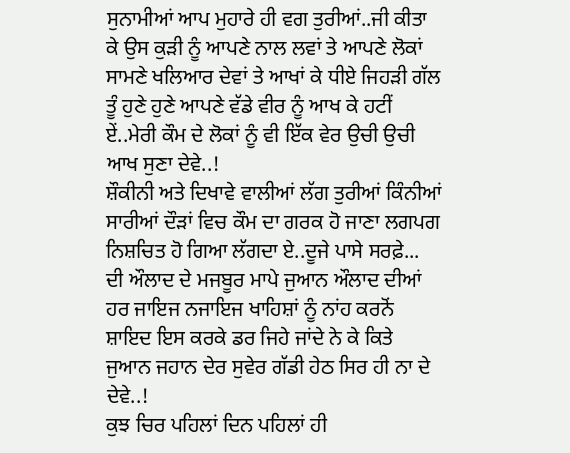ਸੁਨਾਮੀਆਂ ਆਪ ਮੁਹਾਰੇ ਹੀ ਵਗ ਤੁਰੀਆਂ..ਜੀ ਕੀਤਾ ਕੇ ਉਸ ਕੁੜੀ ਨੂੰ ਆਪਣੇ ਨਾਲ ਲਵਾਂ ਤੇ ਆਪਣੇ ਲੋਕਾਂ ਸਾਮਣੇ ਖਲਿਆਰ ਦੇਵਾਂ ਤੇ ਆਖਾਂ ਕੇ ਧੀਏ ਜਿਹੜੀ ਗੱਲ ਤੂੰ ਹੁਣੇ ਹੁਣੇ ਆਪਣੇ ਵੱਡੇ ਵੀਰ ਨੂੰ ਆਖ ਕੇ ਹਟੀਂ ਏਂ..ਮੇਰੀ ਕੌਮ ਦੇ ਲੋਕਾਂ ਨੂੰ ਵੀ ਇੱਕ ਵੇਰ ਉਚੀ ਉਚੀ ਆਖ ਸੁਣਾ ਦੇਵੇ..!
ਸ਼ੌਕੀਨੀ ਅਤੇ ਦਿਖਾਵੇ ਵਾਲੀਆਂ ਲੱਗ ਤੁਰੀਆਂ ਕਿੰਨੀਆਂ ਸਾਰੀਆਂ ਦੌੜਾਂ ਵਿਚ ਕੌਮ ਦਾ ਗਰਕ ਹੋ ਜਾਣਾ ਲਗਪਗ ਨਿਸ਼ਚਿਤ ਹੋ ਗਿਆ ਲੱਗਦਾ ਏ..ਦੂਜੇ ਪਾਸੇ ਸਰਫ਼ੇ...
ਦੀ ਔਲਾਦ ਦੇ ਮਜਬੂਰ ਮਾਪੇ ਜੁਆਨ ਔਲਾਦ ਦੀਆਂ ਹਰ ਜਾਇਜ ਨਜਾਇਜ ਖਾਹਿਸ਼ਾਂ ਨੂੰ ਨਾਂਹ ਕਰਨੋਂ ਸ਼ਾਇਦ ਇਸ ਕਰਕੇ ਡਰ ਜਿਹੇ ਜਾਂਦੇ ਨੇ ਕੇ ਕਿਤੇ ਜੁਆਨ ਜਹਾਨ ਦੇਰ ਸੁਵੇਰ ਗੱਡੀ ਹੇਠ ਸਿਰ ਹੀ ਨਾ ਦੇ ਦੇਵੇ..!
ਕੁਝ ਚਿਰ ਪਹਿਲਾਂ ਦਿਨ ਪਹਿਲਾਂ ਹੀ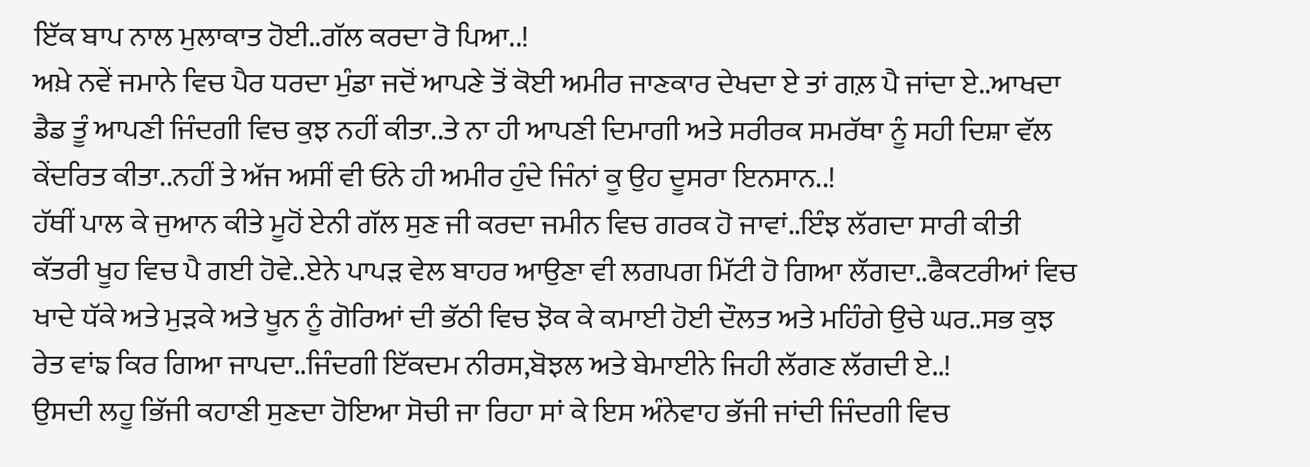ਇੱਕ ਬਾਪ ਨਾਲ ਮੁਲਾਕਾਤ ਹੋਈ..ਗੱਲ ਕਰਦਾ ਰੋ ਪਿਆ..!
ਅਖ਼ੇ ਨਵੇਂ ਜਮਾਨੇ ਵਿਚ ਪੈਰ ਧਰਦਾ ਮੁੰਡਾ ਜਦੋਂ ਆਪਣੇ ਤੋਂ ਕੋਈ ਅਮੀਰ ਜਾਣਕਾਰ ਦੇਖਦਾ ਏ ਤਾਂ ਗਲ਼ ਪੈ ਜਾਂਦਾ ਏ..ਆਖਦਾ ਡੈਡ ਤੂੰ ਆਪਣੀ ਜਿੰਦਗੀ ਵਿਚ ਕੁਝ ਨਹੀਂ ਕੀਤਾ..ਤੇ ਨਾ ਹੀ ਆਪਣੀ ਦਿਮਾਗੀ ਅਤੇ ਸਰੀਰਕ ਸਮਰੱਥਾ ਨੂੰ ਸਹੀ ਦਿਸ਼ਾ ਵੱਲ ਕੇਂਦਰਿਤ ਕੀਤਾ..ਨਹੀਂ ਤੇ ਅੱਜ ਅਸੀਂ ਵੀ ਓਨੇ ਹੀ ਅਮੀਰ ਹੁੰਦੇ ਜਿੰਨਾਂ ਕੂ ਉਹ ਦੂਸਰਾ ਇਨਸਾਨ..!
ਹੱਥੀਂ ਪਾਲ ਕੇ ਜੁਆਨ ਕੀਤੇ ਮੂਹੋਂ ਏਨੀ ਗੱਲ ਸੁਣ ਜੀ ਕਰਦਾ ਜਮੀਨ ਵਿਚ ਗਰਕ ਹੋ ਜਾਵਾਂ..ਇੰਝ ਲੱਗਦਾ ਸਾਰੀ ਕੀਤੀ ਕੱਤਰੀ ਖੂਹ ਵਿਚ ਪੈ ਗਈ ਹੋਵੇ..ਏਨੇ ਪਾਪੜ ਵੇਲ ਬਾਹਰ ਆਉਣਾ ਵੀ ਲਗਪਗ ਮਿੱਟੀ ਹੋ ਗਿਆ ਲੱਗਦਾ..ਫੈਕਟਰੀਆਂ ਵਿਚ ਖਾਦੇ ਧੱਕੇ ਅਤੇ ਮੁੜਕੇ ਅਤੇ ਖੂਨ ਨੂੰ ਗੋਰਿਆਂ ਦੀ ਭੱਠੀ ਵਿਚ ਝੋਕ ਕੇ ਕਮਾਈ ਹੋਈ ਦੌਲਤ ਅਤੇ ਮਹਿੰਗੇ ਉਚੇ ਘਰ..ਸਭ ਕੁਝ ਰੇਤ ਵਾਂਙ ਕਿਰ ਗਿਆ ਜਾਪਦਾ..ਜਿੰਦਗੀ ਇੱਕਦਮ ਨੀਰਸ,ਬੋਝਲ ਅਤੇ ਬੇਮਾਈਨੇ ਜਿਹੀ ਲੱਗਣ ਲੱਗਦੀ ਏ..!
ਉਸਦੀ ਲਹੂ ਭਿੱਜੀ ਕਹਾਣੀ ਸੁਣਦਾ ਹੋਇਆ ਸੋਚੀ ਜਾ ਰਿਹਾ ਸਾਂ ਕੇ ਇਸ ਅੰਨੇਵਾਹ ਭੱਜੀ ਜਾਂਦੀ ਜਿੰਦਗੀ ਵਿਚ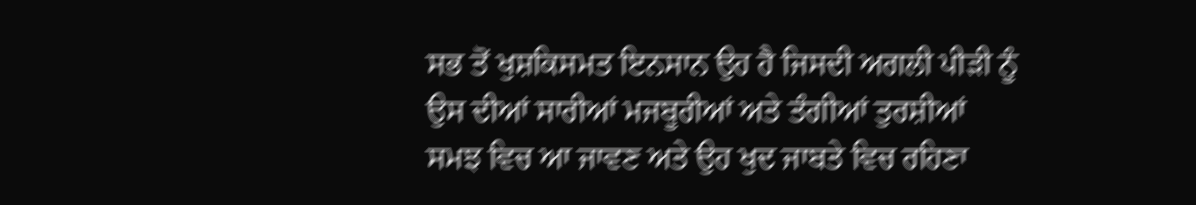ਸਭ ਤੋਂ ਖੁਸ਼ਕਿਸਮਤ ਇਨਸਾਨ ਉਹ ਹੈ ਜਿਸਦੀ ਅਗਲੀ ਪੀੜੀ ਨੂੰ ਉਸ ਦੀਆਂ ਸਾਰੀਆਂ ਮਜਬੂਰੀਆਂ ਅਤੇ ਤੰਗੀਆਂ ਤੁਰਸ਼ੀਆਂ ਸਮਝ ਵਿਚ ਆ ਜਾਵਣ ਅਤੇ ਉਹ ਖੁਦ ਜਾਬਤੇ ਵਿਚ ਰਹਿਣਾ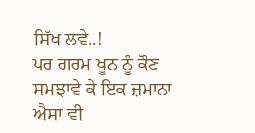ਸਿੱਖ ਲਵੇ..!
ਪਰ ਗਰਮ ਖੂਨ ਨੂੰ ਕੌਣ ਸਮਝਾਵੇ ਕੇ ਇਕ ਜ਼ਮਾਨਾ ਐਸਾ ਵੀ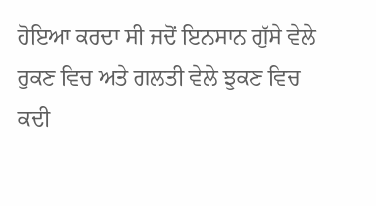ਹੋਇਆ ਕਰਦਾ ਸੀ ਜਦੋਂ ਇਨਸਾਨ ਗੁੱਸੇ ਵੇਲੇ ਰੁਕਣ ਵਿਚ ਅਤੇ ਗਲਤੀ ਵੇਲੇ ਝੁਕਣ ਵਿਚ ਕਦੀ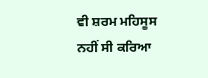ਵੀ ਸ਼ਰਮ ਮਹਿਸੂਸ ਨਹੀਂ ਸੀ ਕਰਿਆ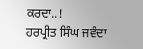ਕਰਦਾ..!
ਹਰਪ੍ਰੀਤ ਸਿੰਘ ਜਵੰਦਾ